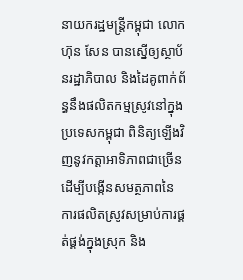នាយករដ្ឋមន្ត្រីកម្ពុជា លោក ហ៊ុន សែន បានស្នើឲ្យស្ថាប័នរដ្ឋាភិបាល និងដៃគូពាក់ព័ន្ធនឹងផលិតកម្មស្រូវនៅក្នុងប្រទេសកម្ពុជា ពិនិត្យឡើងវិញនូវកត្តាអាទិភាពជាច្រើន ដើម្បីបង្កើនសមត្ថភាពនៃការផលិតស្រូវសម្រាប់ការផ្គត់ផ្គង់ក្នុងស្រុក និង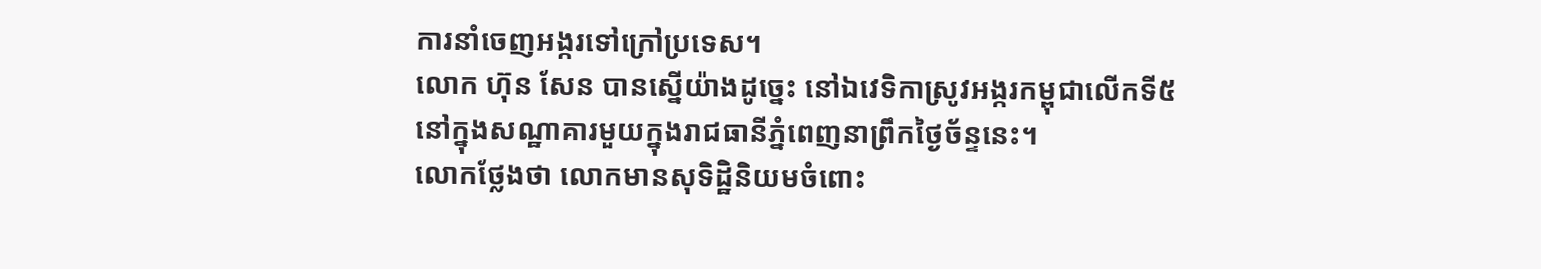ការនាំចេញអង្ករទៅក្រៅប្រទេស។
លោក ហ៊ុន សែន បានស្នើយ៉ាងដូច្នេះ នៅឯវេទិកាស្រូវអង្ករកម្ពុជាលើកទី៥ នៅក្នុងសណ្ឋាគារមួយក្នុងរាជធានីភ្នំពេញនាព្រឹកថ្ងៃច័ន្ទនេះ។
លោកថ្លែងថា លោកមានសុទិដ្ឋិនិយមចំពោះ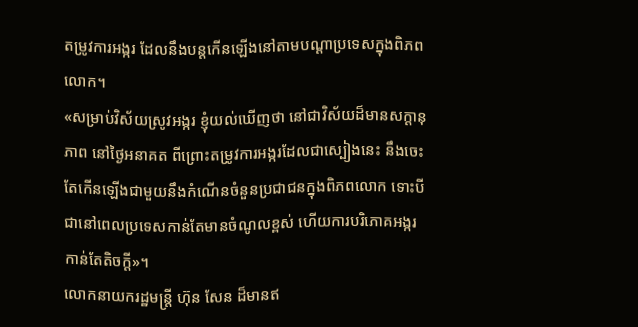តម្រូវការអង្ករ ដែលនឹងបន្តកើនឡើងនៅតាមបណ្ដាប្រទេសក្នុងពិភពលោក។
«សម្រាប់វិស័យស្រូវអង្ករ ខ្ញុំយល់ឃើញថា នៅជាវិស័យដ៏មានសក្ដានុភាព នៅថ្ងៃអនាគត ពីព្រោះតម្រូវការអង្ករដែលជាស្បៀងនេះ នឹងចេះតែកើនឡើងជាមួយនឹងកំណើនចំនួនប្រជាជនក្នុងពិភពលោក ទោះបីជានៅពេលប្រទេសកាន់តែមានចំណូលខ្ពស់ ហើយការបរិភោគអង្ករកាន់តែតិចក្ដី»។
លោកនាយករដ្ឋមន្ត្រី ហ៊ុន សែន ដ៏មានឥ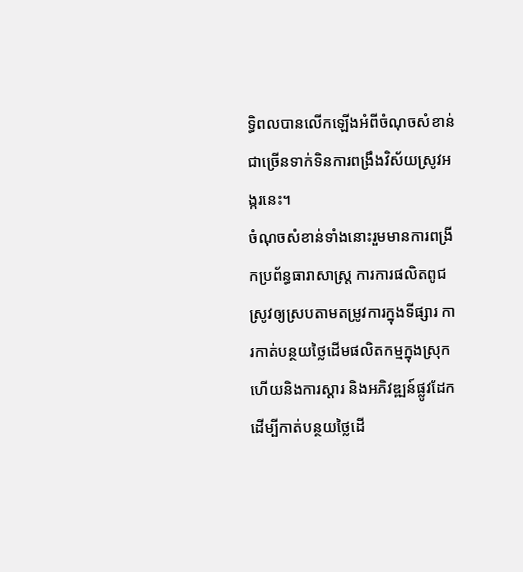ទ្ធិពលបានលើកឡើងអំពីចំណុចសំខាន់ជាច្រើនទាក់ទិនការពង្រឹងវិស័យស្រូវអង្ករនេះ។
ចំណុចសំខាន់ទាំងនោះរួមមានការពង្រីកប្រព័ន្ធធារាសាស្ត្រ ការការផលិតពូជស្រូវឲ្យស្របតាមតម្រូវការក្នុងទីផ្សារ ការកាត់បន្ថយថ្លៃដើមផលិតកម្មក្នុងស្រុក ហើយនិងការស្ដារ និងអភិវឌ្ឍន៍ផ្លូវដែក ដើម្បីកាត់បន្ថយថ្លៃដើ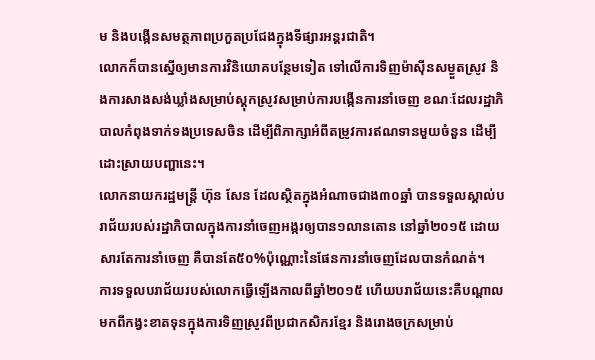ម និងបង្កើនសមត្ថភាពប្រកួតប្រជែងក្នុងទីផ្សារអន្តរជាតិ។
លោកក៏បានស្នើឲ្យមានការវិនិយោគបន្ថែមទៀត ទៅលើការទិញម៉ាស៊ីនសម្ងួតស្រូវ និងការសាងសង់ឃ្លាំងសម្រាប់ស្តុកស្រូវសម្រាប់ការបង្កើនការនាំចេញ ខណៈដែលរដ្ឋាភិបាលកំពុងទាក់ទងប្រទេសចិន ដើម្បីពិភាក្សាអំពីតម្រូវការឥណទានមួយចំនួន ដើម្បីដោះស្រាយបញ្ហានេះ។
លោកនាយករដ្ឋមន្ត្រី ហ៊ុន សែន ដែលស្ថិតក្នុងអំណាចជាង៣០ឆ្នាំ បានទទួលស្គាល់បរាជ័យរបស់រដ្ឋាភិបាលក្នុងការនាំចេញអង្ករឲ្យបាន១លានតោន នៅឆ្នាំ២០១៥ ដោយសារតែការនាំចេញ គឺបានតែ៥០%ប៉ុណ្ណោះនៃផែនការនាំចេញដែលបានកំណត់។
ការទទួលបរាជ័យរបស់លោកធ្វើឡើងកាលពីឆ្នាំ២០១៥ ហើយបរាជ័យនេះគឺបណ្ដាលមកពីកង្វះខាតទុនក្នុងការទិញស្រូវពីប្រជាកសិករខ្មែរ និងរោងចក្រសម្រាប់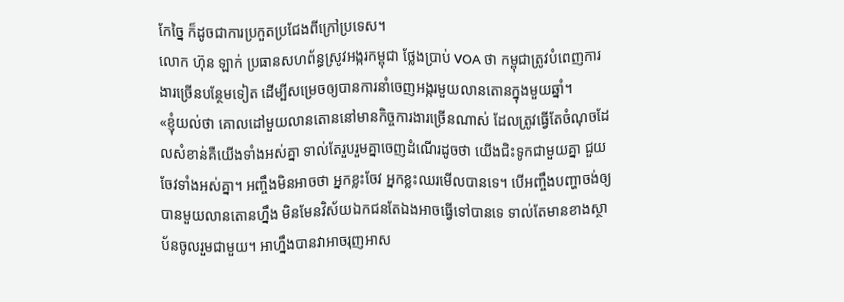កែច្នៃ ក៏ដូចជាការប្រកួតប្រជែងពីក្រៅប្រទេស។
លោក ហ៊ុន ឡាក់ ប្រធានសហព័ន្ធស្រូវអង្ករកម្ពុជា ថ្លែងប្រាប់ VOA ថា កម្ពុជាត្រូវបំពេញការងារច្រើនបន្ថែមទៀត ដើម្បីសម្រេចឲ្យបានការនាំចេញអង្ករមួយលានតោនក្នុងមួយឆ្នាំ។
«ខ្ញុំយល់ថា គោលដៅមួយលានតោននៅមានកិច្ចការងារច្រើនណាស់ ដែលត្រូវធ្វើតែចំណុចដែលសំខាន់គឺយើងទាំងអស់គ្នា ទាល់តែរួបរួមគ្នាចេញដំណើរដូចថា យើងជិះទូកជាមួយគ្នា ជួយចែវទាំងអស់គ្នា។ អញ្ចឹងមិនអាចថា អ្នកខ្លះចែវ អ្នកខ្លះឈរមើលបានទេ។ បើអញ្ចឹងបញ្ហាចង់ឲ្យបានមួយលានតោនហ្នឹង មិនមែនវិស័យឯកជនតែឯងអាចធ្វើទៅបានទេ ទាល់តែមានខាងស្ថាប័នចូលរួមជាមួយ។ អាហ្នឹងបានវាអាចរុញអាស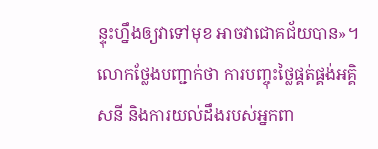ន្ទុះហ្នឹងឲ្យវាទៅមុខ អាចវាជោគជ័យបាន»។
លោកថ្លែងបញ្ជាក់ថា ការបញ្ចុះថ្លៃផ្គត់ផ្គង់អគ្គិសនី និងការយល់ដឹងរបស់អ្នកពា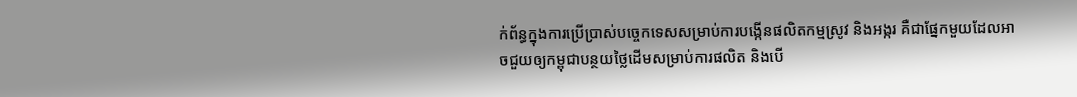ក់ព័ន្ធក្នុងការប្រើប្រាស់បច្ចេកទេសសម្រាប់ការបង្កើនផលិតកម្មស្រូវ និងអង្ករ គឺជាផ្នែកមួយដែលអាចជួយឲ្យកម្ពុជាបន្ថយថ្លៃដើមសម្រាប់ការផលិត និងបើ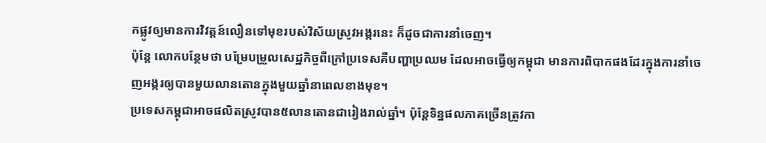កផ្លូវឲ្យមានការវិវត្តន៍លឿនទៅមុខរបស់វិស័យស្រូវអង្ករនេះ ក៏ដូចជាការនាំចេញ។
ប៉ុន្តែ លោកបន្ថែមថា បម្រែបម្រួលសេដ្ឋកិច្ចពីក្រៅប្រទេសគឺបញ្ហាប្រឈម ដែលអាចធ្វើឲ្យកម្ពុជា មានការពិបាកផងដែរក្នុងការនាំចេញអង្ករឲ្យបានមួយលានតោនក្នុងមួយឆ្នាំនាពេលខាងមុខ។
ប្រទេសកម្ពុជាអាចផលិតស្រូវបាន៥លានតោនជារៀងរាល់ឆ្នាំ។ ប៉ុន្តែទិន្នផលភាគច្រើនត្រូវកា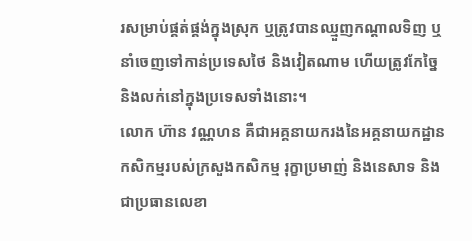រសម្រាប់ផ្គត់ផ្គង់ក្នុងស្រុក ឬត្រូវបានឈ្មួញកណ្ដាលទិញ ឬនាំចេញទៅកាន់ប្រទេសថៃ និងវៀតណាម ហើយត្រូវកែច្នៃ និងលក់នៅក្នុងប្រទេសទាំងនោះ។
លោក ហ៊ាន វណ្ណហន គឺជាអគ្គនាយករងនៃអគ្គនាយកដ្ឋានកសិកម្មរបស់ក្រសួងកសិកម្ម រុក្ខាប្រមាញ់ និងនេសាទ និងជាប្រធានលេខា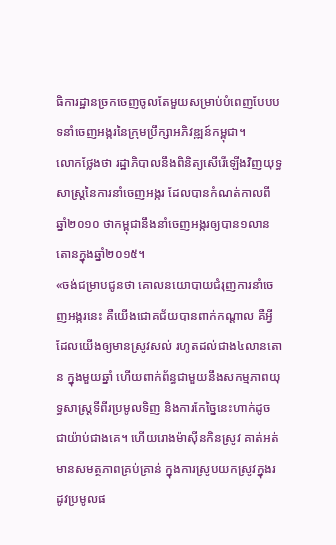ធិការដ្ឋានច្រកចេញចូលតែមួយសម្រាប់បំពេញបែបបទនាំចេញអង្ករនៃក្រុមប្រឹក្សាអភិវឌ្ឍន៍កម្ពុជា។
លោកថ្លែងថា រដ្ឋាភិបាលនឹងពិនិត្យសើរើឡើងវិញយុទ្ធសាស្ត្រនៃការនាំចេញអង្ករ ដែលបានកំណត់កាលពីឆ្នាំ២០១០ ថាកម្ពុជានឹងនាំចេញអង្ករឲ្យបាន១លានតោនក្នុងឆ្នាំ២០១៥។
«ចង់ជម្រាបជូនថា គោលនយោបាយជំរុញការនាំចេញអង្ករនេះ គឺយើងជោគជ័យបានពាក់កណ្ដាល គឺអ្វីដែលយើងឲ្យមានស្រូវសល់ រហូតដល់ជាង៤លានតោន ក្នុងមួយឆ្នាំ ហើយពាក់ព័ន្ធជាមួយនឹងសកម្មភាពយុទ្ធសាស្ត្រទីពីរប្រមូលទិញ និងការកែច្នៃនេះហាក់ដូចជាយ៉ាប់ជាងគេ។ ហើយរោងម៉ាស៊ីនកិនស្រូវ គាត់អត់មានសមត្ថភាពគ្រប់គ្រាន់ ក្នុងការស្រូបយកស្រូវក្នុងរដូវប្រមូលផ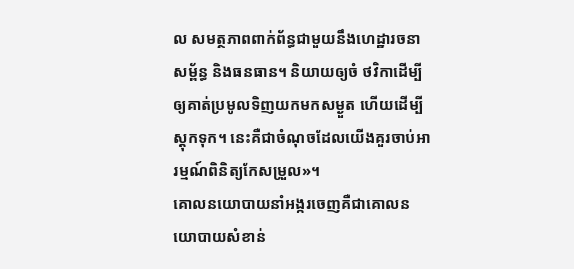ល សមត្ថភាពពាក់ព័ន្ធជាមួយនឹងហេដ្ឋារចនាសម្ព័ន្ធ និងធនធាន។ និយាយឲ្យចំ ថវិកាដើម្បីឲ្យគាត់ប្រមូលទិញយកមកសម្ងួត ហើយដើម្បីស្តុកទុក។ នេះគឺជាចំណុចដែលយើងគួរចាប់អារម្មណ៍ពិនិត្យកែសម្រួល»។
គោលនយោបាយនាំអង្ករចេញគឺជាគោលនយោបាយសំខាន់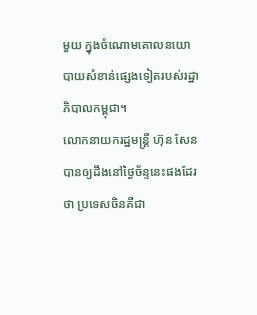មួយ ក្នុងចំណោមគោលនយោបាយសំខាន់ផ្សេងទៀតរបស់រដ្ឋាភិបាលកម្ពុជា។
លោកនាយករដ្ឋមន្ត្រី ហ៊ុន សែន បានឲ្យដឹងនៅថ្ងៃច័ន្ទនេះផងដែរថា ប្រទេសចិនគឺជា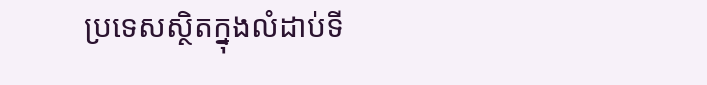ប្រទេសស្ថិតក្នុងលំដាប់ទី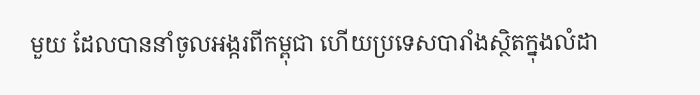មួយ ដែលបាននាំចូលអង្ករពីកម្ពុជា ហើយប្រទេសបារាំងស្ថិតក្នុងលំដា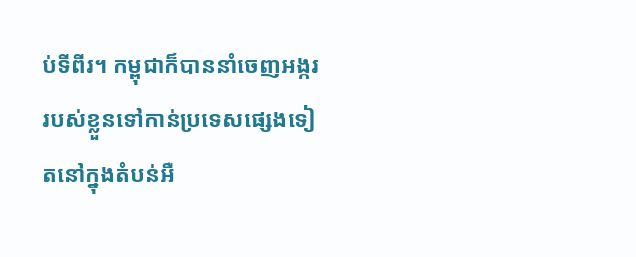ប់ទីពីរ។ កម្ពុជាក៏បាននាំចេញអង្កររបស់ខ្លួនទៅកាន់ប្រទេសផ្សេងទៀតនៅក្នុងតំបន់អឺ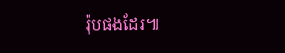រ៉ុបផងដែរ៕